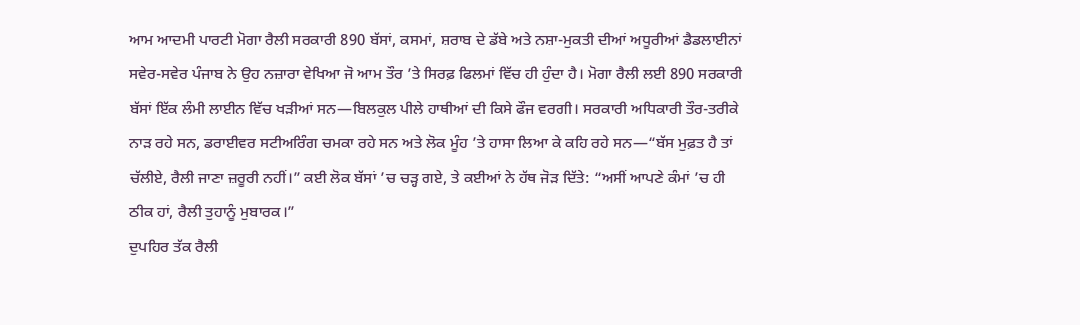ਆਮ ਆਦਮੀ ਪਾਰਟੀ ਮੋਗਾ ਰੈਲੀ ਸਰਕਾਰੀ 890 ਬੱਸਾਂ, ਕਸਮਾਂ, ਸ਼ਰਾਬ ਦੇ ਡੱਬੇ ਅਤੇ ਨਸ਼ਾ-ਮੁਕਤੀ ਦੀਆਂ ਅਧੂਰੀਆਂ ਡੈਡਲਾਈਨਾਂ
ਸਵੇਰ-ਸਵੇਰ ਪੰਜਾਬ ਨੇ ਉਹ ਨਜ਼ਾਰਾ ਵੇਖਿਆ ਜੋ ਆਮ ਤੌਰ ’ਤੇ ਸਿਰਫ਼ ਫਿਲਮਾਂ ਵਿੱਚ ਹੀ ਹੁੰਦਾ ਹੈ। ਮੋਗਾ ਰੈਲੀ ਲਈ 890 ਸਰਕਾਰੀ ਬੱਸਾਂ ਇੱਕ ਲੰਮੀ ਲਾਈਨ ਵਿੱਚ ਖੜੀਆਂ ਸਨ—ਬਿਲਕੁਲ ਪੀਲੇ ਹਾਥੀਆਂ ਦੀ ਕਿਸੇ ਫੌਜ ਵਰਗੀ। ਸਰਕਾਰੀ ਅਧਿਕਾਰੀ ਤੌਰ-ਤਰੀਕੇ ਨਾੜ ਰਹੇ ਸਨ, ਡਰਾਈਵਰ ਸਟੀਅਰਿੰਗ ਚਮਕਾ ਰਹੇ ਸਨ ਅਤੇ ਲੋਕ ਮੂੰਹ ’ਤੇ ਹਾਸਾ ਲਿਆ ਕੇ ਕਹਿ ਰਹੇ ਸਨ—“ਬੱਸ ਮੁਫ਼ਤ ਹੈ ਤਾਂ ਚੱਲੀਏ, ਰੈਲੀ ਜਾਣਾ ਜ਼ਰੂਰੀ ਨਹੀਂ।” ਕਈ ਲੋਕ ਬੱਸਾਂ ’ਚ ਚੜ੍ਹ ਗਏ, ਤੇ ਕਈਆਂ ਨੇ ਹੱਥ ਜੋੜ ਦਿੱਤੇ: “ਅਸੀਂ ਆਪਣੇ ਕੰਮਾਂ ’ਚ ਹੀ ਠੀਕ ਹਾਂ, ਰੈਲੀ ਤੁਹਾਨੂੰ ਮੁਬਾਰਕ।”
ਦੁਪਹਿਰ ਤੱਕ ਰੈਲੀ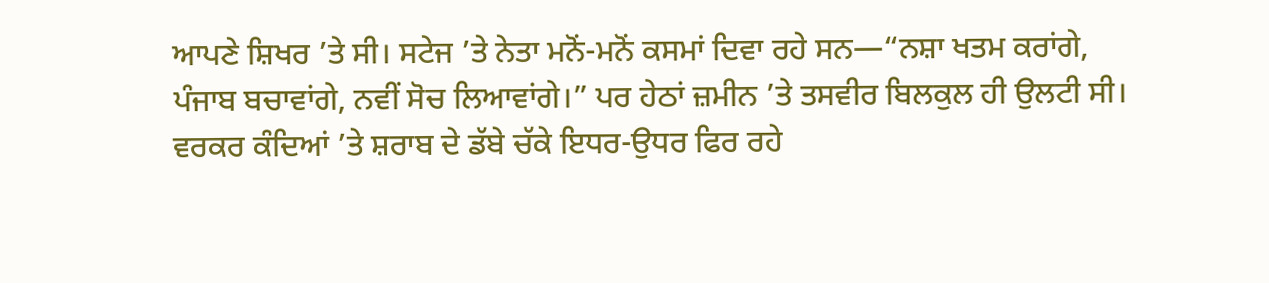ਆਪਣੇ ਸ਼ਿਖਰ ’ਤੇ ਸੀ। ਸਟੇਜ ’ਤੇ ਨੇਤਾ ਮਨੋਂ-ਮਨੋਂ ਕਸਮਾਂ ਦਿਵਾ ਰਹੇ ਸਨ—“ਨਸ਼ਾ ਖਤਮ ਕਰਾਂਗੇ, ਪੰਜਾਬ ਬਚਾਵਾਂਗੇ, ਨਵੀਂ ਸੋਚ ਲਿਆਵਾਂਗੇ।” ਪਰ ਹੇਠਾਂ ਜ਼ਮੀਨ ’ਤੇ ਤਸਵੀਰ ਬਿਲਕੁਲ ਹੀ ਉਲਟੀ ਸੀ। ਵਰਕਰ ਕੰਦਿਆਂ ’ਤੇ ਸ਼ਰਾਬ ਦੇ ਡੱਬੇ ਚੱਕੇ ਇਧਰ-ਉਧਰ ਫਿਰ ਰਹੇ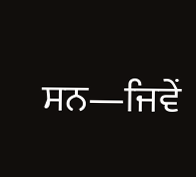ਸਨ—ਜਿਵੇਂ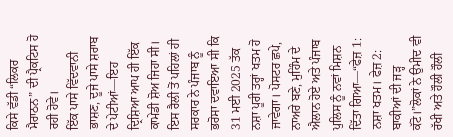ਕਿਸੇ ਵੱਡੀ “ਲਿਕਰ ਮੈਰਾਠਨ” ਦੀ ਪ੍ਰੈਕਟਿਸ ਹੋ ਰਹੀ ਹੋਵੇ।
ਇੱਕ ਪਾਸੇ ਵਿੱਦਵਾਨੀ ਭਾਸ਼ਣ, ਦੂਜੇ ਪਾਸੇ ਸ਼ਰਾਬ ਦੇ ਪੇਟੀਆਂ—ਇਹ ਦ੍ਰਿਸ਼ਿਆ ਆਪ ਹੀ ਇੱਕ ਕਾਮੇਡੀ ਸ਼ੋਅ ਜਿਹਾ ਸੀ।
ਇਸ ਰੈਲੀ ਤੋਂ ਪਹਿਲਾਂ ਹੀ ਸਰਕਾਰ ਨੇ ਪੰਜਾਬ ਨੂੰ ਭਰੋਸਾ ਦਵਾਇਆ ਸੀ ਕਿ 31 ਮਈ 2025 ਤੱਕ ਨਸ਼ਾ ਪੂਰੀ ਤਰ੍ਹਾਂ ਖਤਮ ਹੋ ਜਾਵੇਗਾ। ਪੋਸਟਰ ਛਪੇ, ਨਾਅਰੇ ਬਣੇ, ਮੁਹਿੰਮ ਦੇ ਐਲਾਨ ਹੋਏ ਅਤੇ ਪੰਜਾਬ ਪੁਲਿਸ ਨੂੰ ਨਵਾਂ ਮਿਸ਼ਨ ਦਿੱਤਾ ਗਿਆ—“ਫੇਜ਼ 1: ਨਸ਼ਾ ਖਤਮ। ਫੇਜ਼ 2: ਬਾਕੀਆਂ ਦੀ ਜੜ੍ਹ ਕੱਟੋ।”ਲੋਕਾਂ ਨੇ ਉਮੀਦ ਵੀ ਰੱਖੀ ਅਤੇ ਹੌਲੀ ਹੌਲੀ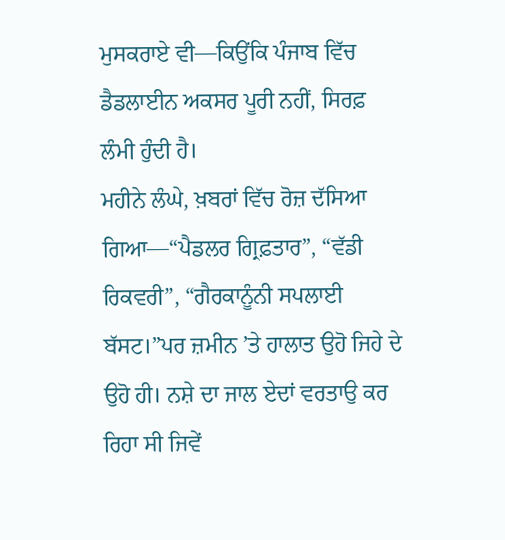ਮੁਸਕਰਾਏ ਵੀ—ਕਿਉਂਕਿ ਪੰਜਾਬ ਵਿੱਚ ਡੈਡਲਾਈਨ ਅਕਸਰ ਪੂਰੀ ਨਹੀਂ, ਸਿਰਫ਼ ਲੰਮੀ ਹੁੰਦੀ ਹੈ।
ਮਹੀਨੇ ਲੰਘੇ, ਖ਼ਬਰਾਂ ਵਿੱਚ ਰੋਜ਼ ਦੱਸਿਆ ਗਿਆ—“ਪੈਡਲਰ ਗ੍ਰਿਫ਼ਤਾਰ”, “ਵੱਡੀ ਰਿਕਵਰੀ”, “ਗੈਰਕਾਨੂੰਨੀ ਸਪਲਾਈ ਬੱਸਟ।”ਪਰ ਜ਼ਮੀਨ ’ਤੇ ਹਾਲਾਤ ਉਹੋ ਜਿਹੇ ਦੇ ਉਹੋ ਹੀ। ਨਸ਼ੇ ਦਾ ਜਾਲ ਏਦਾਂ ਵਰਤਾਉ ਕਰ ਰਿਹਾ ਸੀ ਜਿਵੇਂ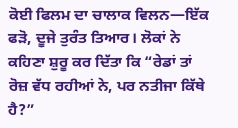ਕੋਈ ਫਿਲਮ ਦਾ ਚਾਲਾਕ ਵਿਲਨ—ਇੱਕ ਫੜੋ, ਦੂਜੇ ਤੁਰੰਤ ਤਿਆਰ। ਲੋਕਾਂ ਨੇ ਕਹਿਣਾ ਸ਼ੁਰੂ ਕਰ ਦਿੱਤਾ ਕਿ “ਰੇਡਾਂ ਤਾਂ ਰੋਜ਼ ਵੱਧ ਰਹੀਆਂ ਨੇ, ਪਰ ਨਤੀਜਾ ਕਿੱਥੇ ਹੈ?”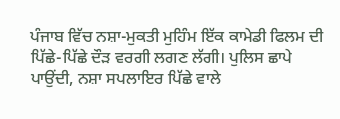ਪੰਜਾਬ ਵਿੱਚ ਨਸ਼ਾ-ਮੁਕਤੀ ਮੁਹਿੰਮ ਇੱਕ ਕਾਮੇਡੀ ਫਿਲਮ ਦੀ ਪਿੱਛੇ-ਪਿੱਛੇ ਦੌੜ ਵਰਗੀ ਲਗਣ ਲੱਗੀ। ਪੁਲਿਸ ਛਾਪੇ ਪਾਉਂਦੀ, ਨਸ਼ਾ ਸਪਲਾਇਰ ਪਿੱਛੇ ਵਾਲੇ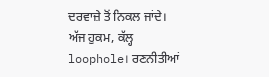ਦਰਵਾਜ਼ੇ ਤੋਂ ਨਿਕਲ ਜਾਂਦੇ। ਅੱਜ ਹੁਕਮ, ਕੱਲ੍ਹ loophole। ਰਣਨੀਤੀਆਂ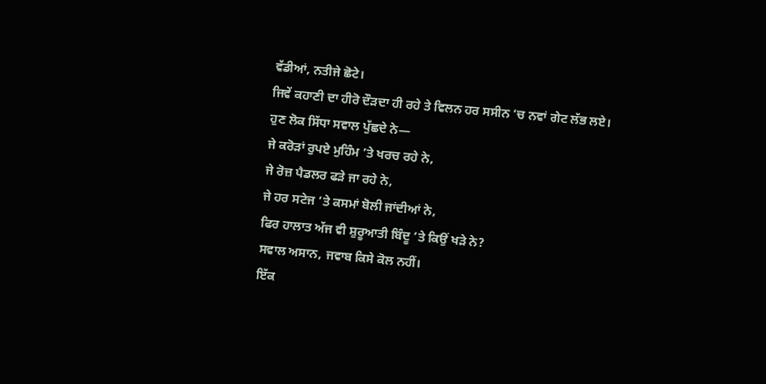ਵੱਡੀਆਂ, ਨਤੀਜੇ ਛੋਟੇ।
ਜਿਵੇਂ ਕਹਾਣੀ ਦਾ ਹੀਰੋ ਦੌੜਦਾ ਹੀ ਰਹੇ ਤੇ ਵਿਲਨ ਹਰ ਸਸੀਨ ’ਚ ਨਵਾਂ ਗੇਟ ਲੱਭ ਲਏ।
ਹੁਣ ਲੋਕ ਸਿੱਧਾ ਸਵਾਲ ਪੁੱਛਦੇ ਨੇ—
ਜੇ ਕਰੋੜਾਂ ਰੁਪਏ ਮੁਹਿੰਮ ’ਤੇ ਖਰਚ ਰਹੇ ਨੇ,
ਜੇ ਰੋਜ਼ ਪੈਡਲਰ ਫੜੇ ਜਾ ਰਹੇ ਨੇ,
ਜੇ ਹਰ ਸਟੇਜ ’ਤੇ ਕਸਮਾਂ ਬੋਲੀ ਜਾਂਦੀਆਂ ਨੇ,
ਫਿਰ ਹਾਲਾਤ ਅੱਜ ਵੀ ਸ਼ੁਰੂਆਤੀ ਬਿੰਦੂ ’ਤੇ ਕਿਉਂ ਖੜੇ ਨੇ?
ਸਵਾਲ ਅਸਾਨ, ਜਵਾਬ ਕਿਸੇ ਕੋਲ ਨਹੀਂ।
ਇੱਕ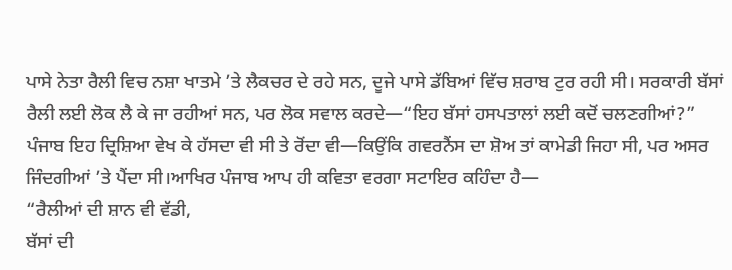ਪਾਸੇ ਨੇਤਾ ਰੈਲੀ ਵਿਚ ਨਸ਼ਾ ਖਾਤਮੇ ’ਤੇ ਲੈਕਚਰ ਦੇ ਰਹੇ ਸਨ, ਦੂਜੇ ਪਾਸੇ ਡੱਬਿਆਂ ਵਿੱਚ ਸ਼ਰਾਬ ਟੁਰ ਰਹੀ ਸੀ। ਸਰਕਾਰੀ ਬੱਸਾਂ ਰੈਲੀ ਲਈ ਲੋਕ ਲੈ ਕੇ ਜਾ ਰਹੀਆਂ ਸਨ, ਪਰ ਲੋਕ ਸਵਾਲ ਕਰਦੇ—“ਇਹ ਬੱਸਾਂ ਹਸਪਤਾਲਾਂ ਲਈ ਕਦੋਂ ਚਲਣਗੀਆਂ?”
ਪੰਜਾਬ ਇਹ ਦ੍ਰਿਸ਼ਿਆ ਵੇਖ ਕੇ ਹੱਸਦਾ ਵੀ ਸੀ ਤੇ ਰੋਂਦਾ ਵੀ—ਕਿਉਂਕਿ ਗਵਰਨੈਂਸ ਦਾ ਸ਼ੋਅ ਤਾਂ ਕਾਮੇਡੀ ਜਿਹਾ ਸੀ, ਪਰ ਅਸਰ ਜਿੰਦਗੀਆਂ ’ਤੇ ਪੈਂਦਾ ਸੀ।ਆਖਿਰ ਪੰਜਾਬ ਆਪ ਹੀ ਕਵਿਤਾ ਵਰਗਾ ਸਟਾਇਰ ਕਹਿੰਦਾ ਹੈ—
“ਰੈਲੀਆਂ ਦੀ ਸ਼ਾਨ ਵੀ ਵੱਡੀ,
ਬੱਸਾਂ ਦੀ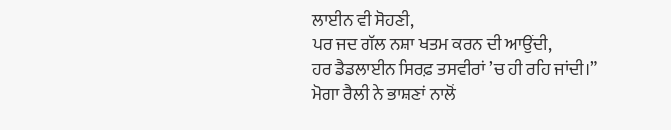ਲਾਈਨ ਵੀ ਸੋਹਣੀ,
ਪਰ ਜਦ ਗੱਲ ਨਸ਼ਾ ਖਤਮ ਕਰਨ ਦੀ ਆਉਂਦੀ,
ਹਰ ਡੈਡਲਾਈਨ ਸਿਰਫ਼ ਤਸਵੀਰਾਂ ’ਚ ਹੀ ਰਹਿ ਜਾਂਦੀ।”
ਮੋਗਾ ਰੈਲੀ ਨੇ ਭਾਸ਼ਣਾਂ ਨਾਲੋਂ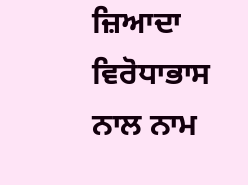ਜ਼ਿਆਦਾ ਵਿਰੋਧਾਭਾਸ ਨਾਲ ਨਾਮ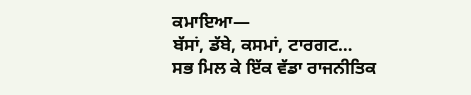ਕਮਾਇਆ—
ਬੱਸਾਂ, ਡੱਬੇ, ਕਸਮਾਂ, ਟਾਰਗਟ…
ਸਭ ਮਿਲ ਕੇ ਇੱਕ ਵੱਡਾ ਰਾਜਨੀਤਿਕ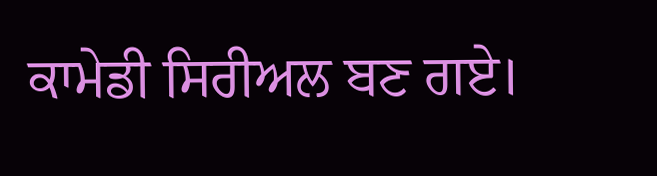ਕਾਮੇਡੀ ਸਿਰੀਅਲ ਬਣ ਗਏ।